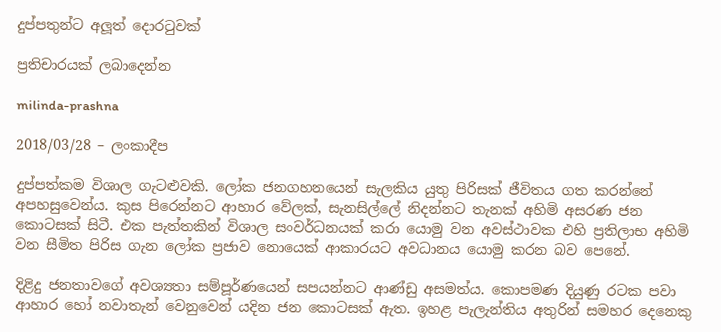දුප්පතුන්ට අලූත් දොරටුවක්

ප්‍රතිචාරයක් ලබාදෙන්න

milinda-prashna

2018/03/28 – ලංකාදීප

දුප්පත්කම විශාල ගැටළුවකි. ලෝක ජනගහනයෙන් සැලකිය යුතු පිරිසක් ජීවිතය ගත කරන්නේ අපහසුවෙන්ය. කුස පිරෙන්නට ආහාර වේලක්, සැනසිල්ලේ නිදන්නට තැනක් අහිමි අසරණ ජන කොටසක් සිටී. එක පැත්තකින් විශාල සංවර්ධනයක් කරා යොමු වන අවස්ථාවක එහි ප්‍රතිලාභ අහිමි වන සීමිත පිරිස ගැන ලෝක ප්‍රජාව නොයෙක් ආකාරයට අවධානය යොමු කරන බව පෙනේ.

දිළිදු ජනතාවගේ අවශ්‍යතා සම්පූර්ණයෙන් සපයන්නට ආණ්ඩු අසමත්ය. කොපමණ දියුණු රටක පවා ආහාර හෝ නවාතැන් වෙනුවෙන් යදින ජන කොටසක් ඇත. ඉහළ පැලැන්තිය අතුරින් සමහර දෙනෙකු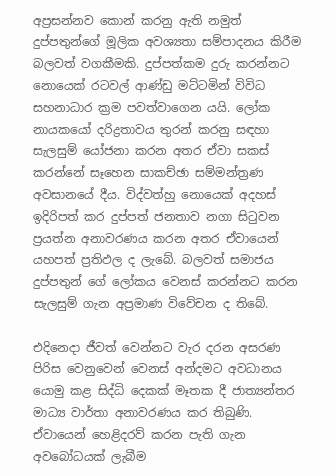අප්‍රසන්නව කොන් කරනු ඇති නමුත් දුප්පතුන්ගේ මූලික අවශ්‍යතා සම්පාදනය කිරීම  බලවත් වගකීමකි. දුප්පත්කම දුරු කරන්නට නොයෙක් රටවල් ආණ්ඩු මට්ටමින් විවිධ සහනාධාර ක්‍රම පවත්වාගෙන යයි. ලෝක නායකයෝ දරිද්‍රතාවය තුරන් කරනු සඳහා සැලසුම් යෝජනා කරන අතර ඒවා සකස් කරන්නේ සෑහෙන සාකච්ඡා සම්මන්ත්‍රණ අවසානයේ දීය. විද්වත්හු නොයෙක් අදහස් ඉදිරිපත් කර දුප්පත් ජනතාව නගා සිටුවන ප්‍රයත්න අනාවරණය කරන අතර ඒවායෙන් යහපත් ප්‍රතිඵල ද ලැබේ. බලවත් සමාජය දුප්පතුන් ගේ ලෝකය වෙනස් කරන්නට කරන සැලසුම් ගැන අප්‍රමාණ විවේචන ද තිබේ.

එදිනෙදා ජීවත් වෙන්නට වැර දරන අසරණ පිරිස වෙනුවෙන් වෙනස් අන්දමට අවධානය යොමු කළ සිද්ධි දෙකක් මෑතක දී ජාත්‍යන්තර මාධ්‍ය වාර්තා අනාවරණය කර තිබුණි. ඒවායෙන් හෙළිදරව් කරන පැති ගැන අවබෝධයක් ලැබීම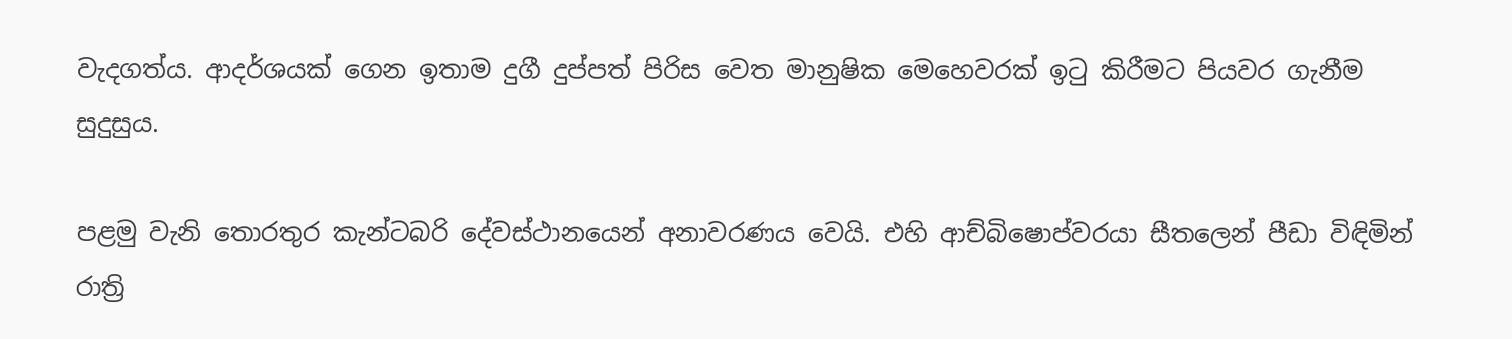වැදගත්ය. ආදර්ශයක් ගෙන ඉතාම දුගී දුප්පත් පිරිස වෙත මානුෂික මෙහෙවරක් ඉටු කිරීමට පියවර ගැනීම සුදුසුය.

පළමු වැනි තොරතුර කැන්ටබරි දේවස්ථානයෙන් අනාවරණය වෙයි. එහි ආච්බිෂොප්වරයා සීතලෙන් පීඩා විඳිමින් රාත්‍රි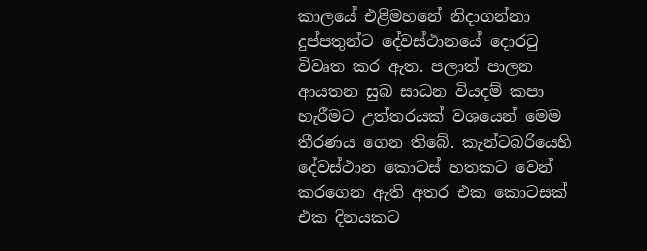කාලයේ එළිමහනේ නිදාගන්නා දුප්පතුන්ට දේවස්ථානයේ දොරටු විවෘත කර ඇත. පලාත් පාලන ආයතන සුබ සාධන වියදම් කපා හැරීමට උත්තරයක් වශයෙන් මෙම තීරණය ගෙන තිබේ. කැන්ටබරියෙහි දේවස්ථාන කොටස් හතකට වෙන් කරගෙන ඇති අතර එක කොටසක් එක දිනයකට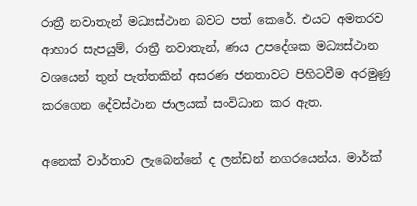රාත්‍රී නවාතැන් මධ්‍යස්ථාන බවට පත් කෙරේ. එයට අමතරව ආහාර සැපයුම්, රාත්‍රී නවාතැන්, ණය උපදේශක මධ්‍යස්ථාන වශයෙන් තුන් පැත්තකින් අසරණ ජනතාවට පිහිටවීම අරමුණු කරගෙන දේවස්ථාන ජාලයක් සංවිධාන කර ඇත.

අනෙක් වාර්තාව ලැබෙන්නේ ද ලන්ඩන් නගරයෙන්ය. මාර්ක්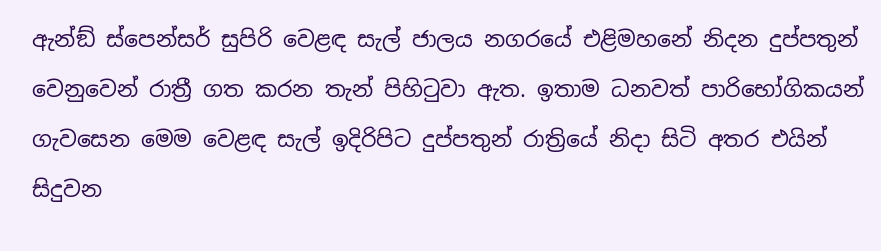ඇන්ඞ් ස්පෙන්සර් සුපිරි වෙළඳ සැල් ජාලය නගරයේ එළිමහනේ නිදන දුප්පතුන් වෙනුවෙන් රාත්‍රී ගත කරන තැන් පිහිටුවා ඇත. ඉතාම ධනවත් පාරිභෝගිකයන් ගැවසෙන මෙම වෙළඳ සැල් ඉදිරිපිට දුප්පතුන් රාත්‍රියේ නිදා සිටි අතර එයින් සිදුවන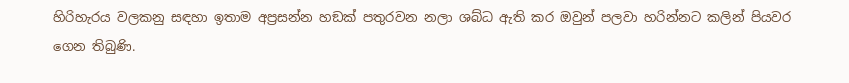හිරිහැරය වලකනු සඳහා ඉතාම අප්‍රසන්න හඞක් පතුරවන නලා ශබ්ධ ඇති කර ඔවුන් පලවා හරින්නට කලින් පියවර ගෙන තිබුණි.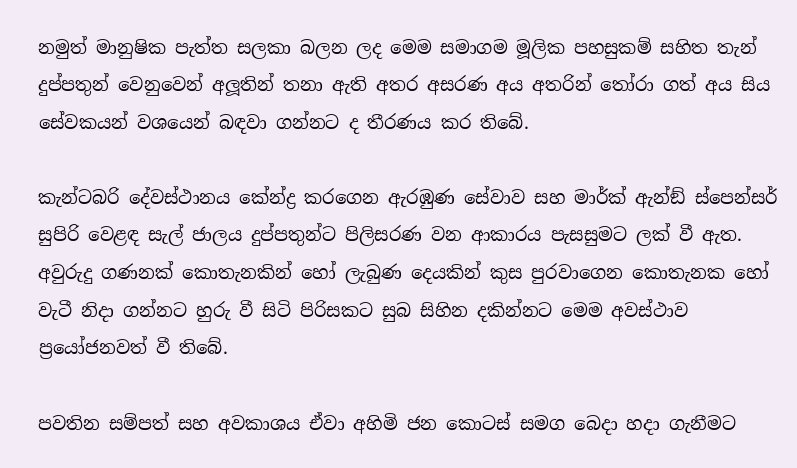නමුත් මානුෂික පැත්ත සලකා බලන ලද මෙම සමාගම මූලික පහසුකම් සහිත තැන් දුප්පතුන් වෙනුවෙන් අලූතින් තනා ඇති අතර අසරණ අය අතරින් තෝරා ගත් අය සිය සේවකයන් වශයෙන් බඳවා ගන්නට ද තීරණය කර තිබේ.

කැන්ටබරි දේවස්ථානය කේන්ද්‍ර කරගෙන ඇරඹුණ සේවාව සහ මාර්ක් ඇන්ඞ් ස්පෙන්සර් සුපිරි වෙළඳ සැල් ජාලය දුප්පතුන්ට පිලිසරණ වන ආකාරය පැසසුමට ලක් වී ඇත. අවුරුදු ගණනක් කොතැනකින් හෝ ලැබුණ දෙයකින් කුස පුරවාගෙන කොතැනක හෝ වැටී නිදා ගන්නට හුරු වී සිටි පිරිසකට සුබ සිහින දකින්නට මෙම අවස්ථාව ප්‍රයෝජනවත් වී තිබේ.

පවතින සම්පත් සහ අවකාශය ඒවා අහිමි ජන කොටස් සමග බෙදා හදා ගැනීමට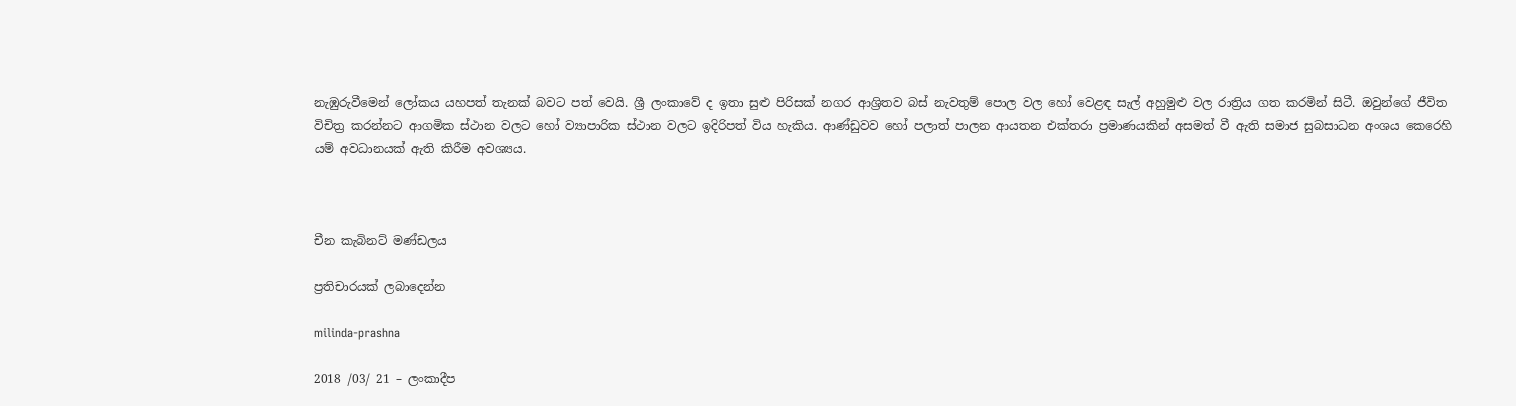නැඹුරුවීමෙන් ලෝකය යහපත් තැනක් බවට පත් වෙයි. ශ්‍රී ලංකාවේ ද ඉතා සුළු පිරිසක් නගර ආශ්‍රිතව බස් නැවතුම් පොල වල හෝ වෙළඳ සැල් අහුමුළු වල රාත්‍රිය ගත කරමින් සිටී. ඔවුන්ගේ ජීවිත විචිත්‍ර කරන්නට ආගමික ස්ථාන වලට හෝ ව්‍යාපාරික ස්ථාන වලට ඉදිරිපත් විය හැකිය. ආණ්ඩුවව හෝ පලාත් පාලන ආයතන එක්තරා ප්‍රමාණයකින් අසමත් වී ඇති සමාජ සුබසාධන අංශය කෙරෙහි යම් අවධානයක් ඇති කිරීම අවශ්‍යය.



චීන කැබිනට් මණ්ඩලය

ප්‍රතිචාරයක් ලබාදෙන්න

milinda-prashna

2018 /03/ 21 – ලංකාදීප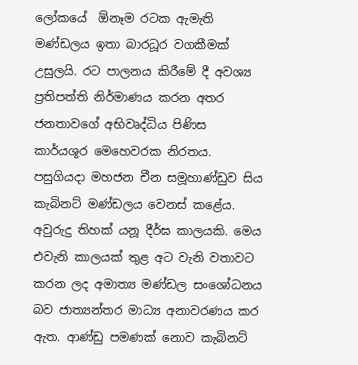ලෝකයේ  ඕනෑම රටක ඇමැති මණ්ඩලය ඉතා බාරධූර වගකීමක් උසුලයි. රට පාලනය කිරීමේ දී අවශ්‍ය ප්‍රතිපත්ති නිර්මාණය කරන අතර ජනතාවගේ අභිවෘද්ධිය පිණිස කාර්යශූර මෙහෙවරක නිරතය. පසුගියදා මහජන චීන සමූහාණ්ඩුව සිය කැබිනට් මණ්ඩලය වෙනස් කළේය. අවුරුදු තිහක් යනූ දීර්ඝ කාලයකි. මෙය එවැනි කාලයක් තුළ අට වැනි වතාවට කරන ලද අමාත්‍ය මණ්ඩල සංශෝධනය බව ජාත්‍යන්තර මාධ්‍ය අනාවරණය කර ඇත. ආණ්ඩු පමණක් නොව කැබිනට්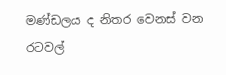මණ්ඩලය ද නිතර වෙනස් වන  රටවල්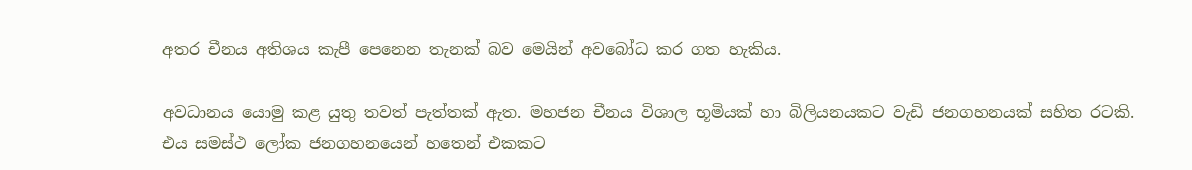අතර චීනය අතිශය කැපී පෙනෙන තැනක් බව මෙයින් අවබෝධ කර ගත හැකිය.

අවධානය යොමු කළ යුතු තවත් පැත්තක් ඇත. මහජන චීනය විශාල භූමියක් හා බිලියනයකට වැඩි ජනගහනයක් සහිත රටකි. එය සමස්ථ ලෝක ජනගහනයෙන් හතෙන් එකකට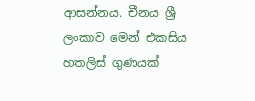ආසන්නය. චීනය ශ්‍රී ලංකාව මෙන් එකසිය හතලිස් ගුණයක්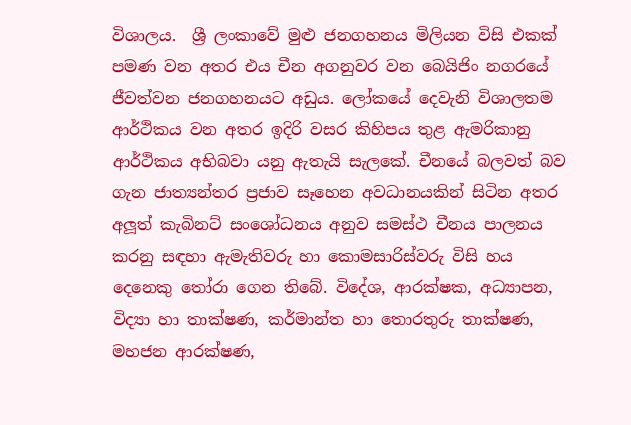විශාලය.  ශ්‍රී ලංකාවේ මුළු ජනගහනය මිලියන විසි එකක් පමණ වන අතර එය චීන අගනුවර වන බෙයිජිං නගරයේ ජීවත්වන ජනගහනයට අඩුය. ලෝකයේ දෙවැනි විශාලතම ආර්ථිකය වන අතර ඉදිරි වසර කිහිපය තුළ ඇමරිකානු ආර්ථිකය අභිබවා යනු ඇතැයි සැලකේ. චීනයේ බලවත් බව ගැන ජාත්‍යන්තර ප්‍රජාව සෑහෙන අවධානයකින් සිටින අතර අලූත් කැබිනට් සංශෝධනය අනුව සමස්ථ චීනය පාලනය කරනු සඳහා ඇමැතිවරු හා කොමසාරිස්වරු විසි හය දෙනෙකු තෝරා ගෙන තිබේ. විදේශ, ආරක්ෂක, අධ්‍යාපන, විද්‍යා හා තාක්ෂණ, කර්මාන්ත හා තොරතුරු තාක්ෂණ, මහජන ආරක්ෂණ,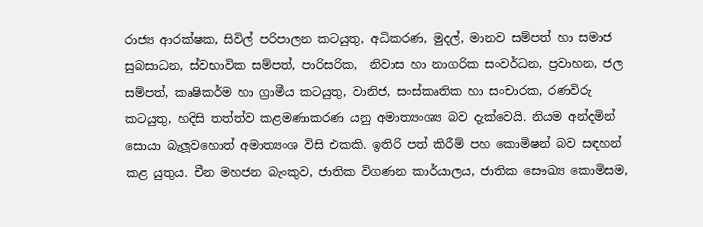රාජ්‍ය ආරක්ෂක, සිවිල් පරිපාලන කටයුතු, අධිකරණ, මුදල්, මානව සම්පත් හා සමාජ සුබසාධන, ස්වභාවික සම්පත්, පාරිසරික,  නිවාස හා නාගරික සංවර්ධන, ප්‍රවාහන, ජල සම්පත්, කෘෂිකර්ම හා ග්‍රාමීය කටයුතු, වානිජ, සංස්කෘතික හා සංචාරක, රණවිරු කටයුතු, හදිසි තත්ත්ව කළමණාකරණ යනු අමාත්‍යංශ්‍ය බව දැක්වෙයි. නියම අන්දමින් සොයා බැලූවහොත් අමාත්‍යංශ විසි එකකි. ඉතිරි පත් කිරීම් පහ කොමිෂන් බව සඳහන් කළ යුතුය. චීන මහජන බැංකුව, ජාතික විගණන කාර්යාලය, ජාතික සෞඛ්‍ය කොමිසම,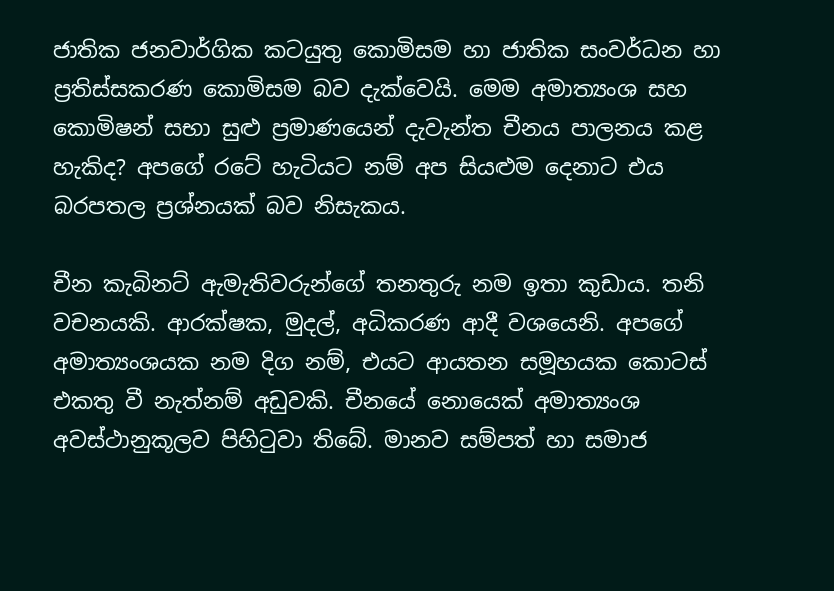ජාතික ජනවාර්ගික කටයුතු කොමිසම හා ජාතික සංවර්ධන හා ප්‍රතිස්සකරණ කොමිසම බව දැක්වෙයි. මෙම අමාත්‍යංශ සහ කොමිෂන් සභා සුළු ප්‍රමාණයෙන් දැවැන්ත චීනය පාලනය කළ හැකිද? අපගේ රටේ හැටියට නම් අප සියළුම දෙනාට එය බරපතල ප්‍රශ්නයක් බව නිසැකය.

චීන කැබිනට් ඇමැතිවරුන්ගේ තනතුරු නම ඉතා කුඩාය. තනි වචනයකි. ආරක්ෂක, මුදල්, අධිකරණ ආදී වශයෙනි. අපගේ අමාත්‍යංශයක නම දිග නම්, එයට ආයතන සමූහයක කොටස් එකතු වී නැත්නම් අඩුවකි. චීනයේ නොයෙක් අමාත්‍යංශ අවස්ථානුකූලව පිහිටුවා තිබේ. මානව සම්පත් හා සමාජ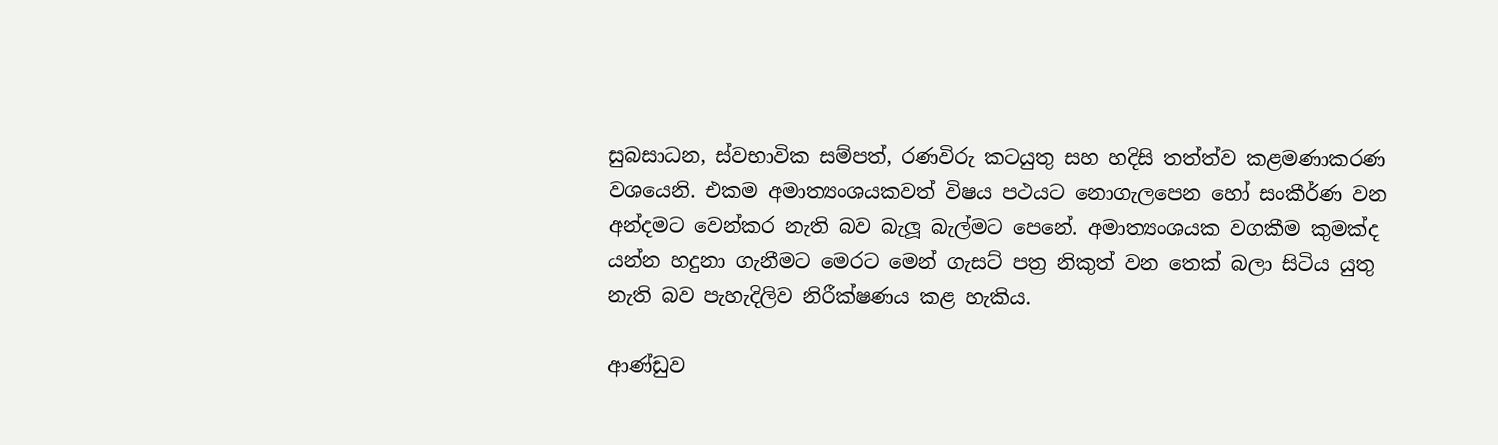සුබසාධන, ස්වභාවික සම්පත්, රණවිරු කටයුතු සහ හදිසි තත්ත්ව කළමණාකරණ වශයෙනි. එකම අමාත්‍යංශයකවත් විෂය පථයට නොගැලපෙන හෝ සංකීර්ණ වන අන්දමට වෙන්කර නැති බව බැලූ බැල්මට පෙනේ. අමාත්‍යංශයක වගකීම කුමක්ද යන්න හදුනා ගැනීමට මෙරට මෙන් ගැසට් පත්‍ර නිකුත් වන තෙක් බලා සිටිය යුතු නැති බව පැහැදිලිව නිරීක්ෂණය කළ හැකිය.

ආණ්ඩුව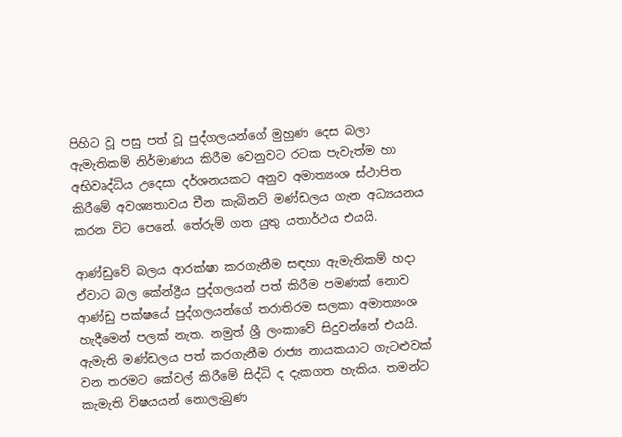පිහිට වූ පසු පත් වූ පුද්ගලයන්ගේ මුහුණ දෙස බලා ඇමැතිකම් නිර්මාණය කිරීම වෙනුවට රටක පැවැත්ම හා අභිවෘද්ධිය උදෙසා දර්ශනයකට අනුව අමාත්‍යංශ ස්ථාපිත කිරීමේ අවශ්‍යතාවය චීන කැබිනට් මණ්ඩලය ගැන අධ්‍යයනය කරන විට පෙනේ. තේරුම් ගත යුතු යතාර්ථය එයයි.

ආණ්ඩුවේ බලය ආරක්ෂා කරගැනීම සඳහා ඇමැතිකම් හදා ඒවාට බල කේන්ද්‍රීය පුද්ගලයන් පත් කිරීම පමණක් නොව ආණ්ඩු පක්ෂයේ පුද්ගලයන්ගේ තරාතිරම සලකා අමාත්‍යංශ හැදීමෙන් පලක් නැත. නමුත් ශ්‍රී ලංකාවේ සිදුවන්නේ එයයි. ඇමැති මණ්ඩලය පත් කරගැනීම රාජ්‍ය නායකයාට ගැටළුවක් වන තරමට කේවල් කිරීමේ සිද්ධි ද දැකගත හැකිය. තමන්ට කැමැති විෂයයන් නොලැබුණ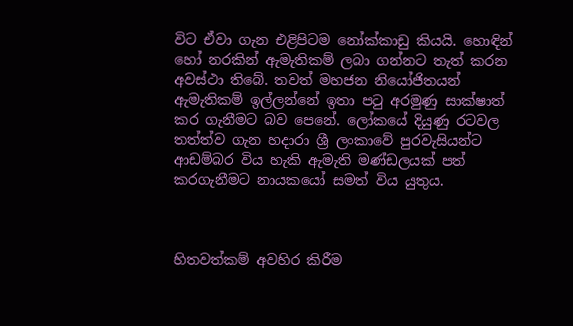විට ඒවා ගැන එළිපිටම නෝක්කාඩු කියයි. හොඳින් හෝ නරකින් ඇමැතිකම් ලබා ගන්නට තැත් කරන අවස්ථා තිබේ. තවත් මහජන නියෝජිතයන් ඇමැතිකම් ඉල්ලන්නේ ඉතා පටු අරමුණු සාක්ෂාත් කර ගැනීමට බව පෙනේ. ලෝකයේ දියුණු රටවල තත්ත්ව ගැන හදාරා ශ්‍රී ලංකාවේ පුරවැසියන්ට ආඩම්බර විය හැකි ඇමැති මණ්ඩලයක් පත් කරගැනීමට නායකයෝ සමත් විය යුතුය.



හිතවත්කම් අවහිර කිරීම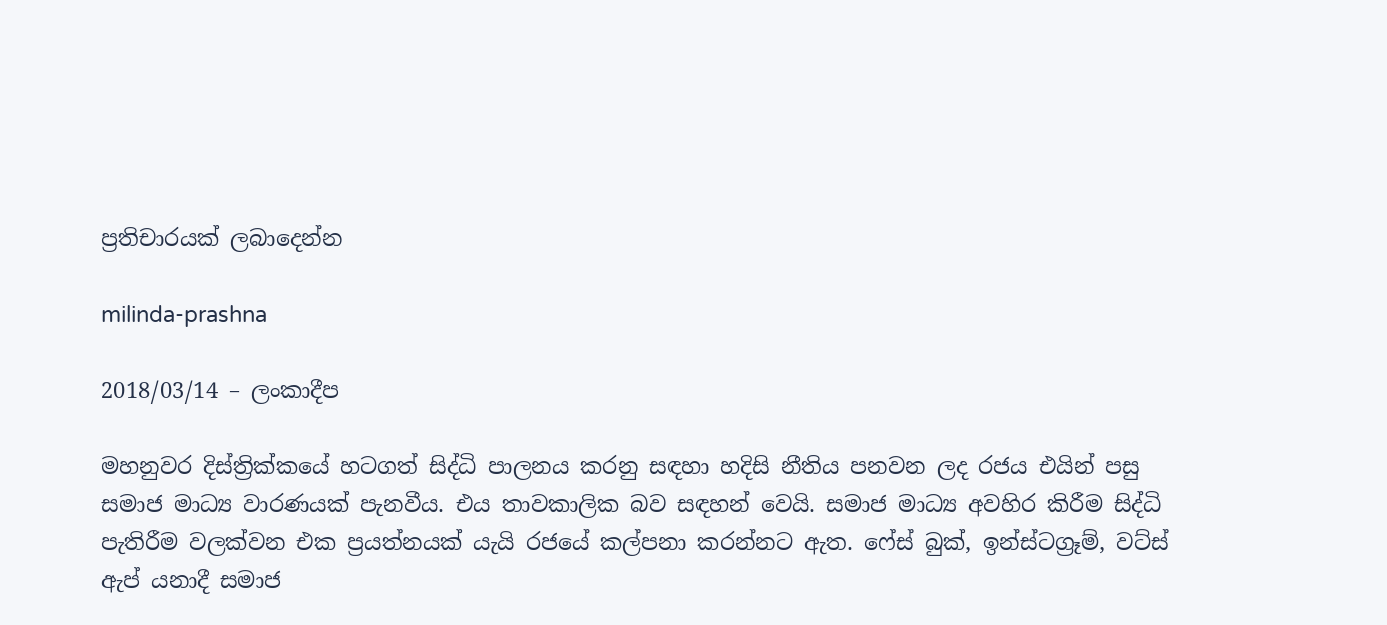ප්‍රතිචාරයක් ලබාදෙන්න

milinda-prashna

2018/03/14 – ලංකාදීප

මහනුවර දිස්ත්‍රික්කයේ හටගත් සිද්ධි පාලනය කරනු සඳහා හදිසි නීතිය පනවන ලද රජය එයින් පසු සමාජ මාධ්‍ය වාරණයක් පැනවීය. එය තාවකාලික බව සඳහන් වෙයි. සමාජ මාධ්‍ය අවහිර කිරීම සිද්ධි පැතිරීම වලක්වන එක ප්‍රයත්නයක් යැයි රජයේ කල්පනා කරන්නට ඇත. ෆේස් බුක්, ඉන්ස්ටග්‍රෑම්, වට්ස් ඇප් යනාදී සමාජ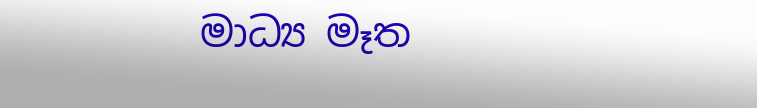මාධ්‍ය මෑත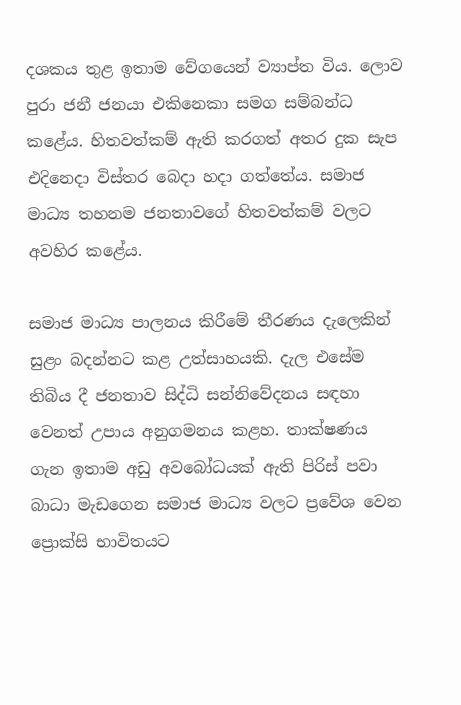දශකය තුළ ඉතාම වේගයෙන් ව්‍යාප්ත විය. ලොව පුරා ජනී ජනයා එකිනෙකා සමග සම්බන්ධ කළේය. හිතවත්කම් ඇති කරගත් අතර දුක සැප එදිනෙදා විස්තර බෙදා හදා ගත්තේය. සමාජ මාධ්‍ය තහනම ජනතාවගේ හිතවත්කම් වලට අවහිර කළේය.

සමාජ මාධ්‍ය පාලනය කිරීමේ තීරණය දැලෙකින් සුළං බදන්නට කළ උත්සාහයකි. දැල එසේම තිබිය දී ජනතාව සිද්ධි සන්නිවේදනය සඳහා වෙනත් උපාය අනුගමනය කළහ. තාක්ෂණය ගැන ඉතාම අඩු අවබෝධයක් ඇති පිරිස් පවා බාධා මැඩගෙන සමාජ මාධ්‍ය වලට ප්‍රවේශ වෙන ප්‍රොක්සි භාවිතයට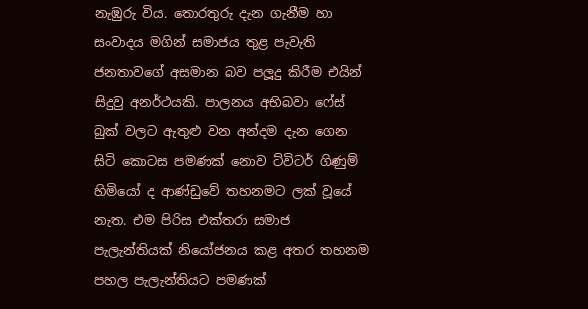නැඹුරු විය. තොරතුරු දැන ගැනීම හා සංවාදය මගින් සමාජය තුළ පැවැති ජනතාවගේ අසමාන බව පලූදු කිරීම එයින් සිදුවු අනර්ථයකි. පාලනය අභිබවා ෆේස් බුක් වලට ඇතුළු වන අන්දම දැන ගෙන සිටි කොටස පමණක් නොව ට්විටර් ගිණුම් හිමියෝ ද ආණ්ඩුවේ තහනමට ලක් වූයේ නැත. එම පිරිස එක්තරා සමාජ පැලැන්තියක් නියෝජනය කළ අතර තහනම පහල පැලැන්තියට පමණක්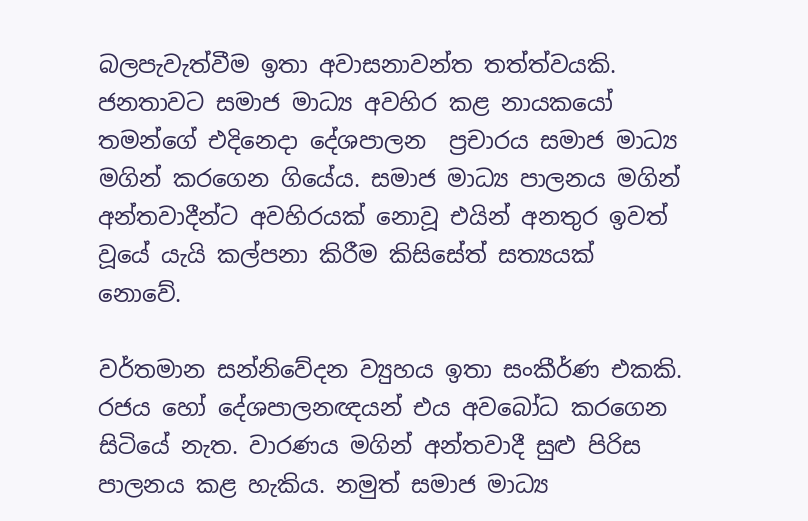බලපැවැත්වීම ඉතා අවාසනාවන්ත තත්ත්වයකි. ජනතාවට සමාජ මාධ්‍ය අවහිර කළ නායකයෝ තමන්ගේ එදිනෙදා දේශපාලන  ප්‍රචාරය සමාජ මාධ්‍ය මගින් කරගෙන ගියේය. සමාජ මාධ්‍ය පාලනය මගින් අන්තවාදීන්ට අවහිරයක් නොවූ එයින් අනතුර ඉවත් වූයේ යැයි කල්පනා කිරීම කිසිසේත් සත්‍යයක් නොවේ.

වර්තමාන සන්නිවේදන ව්‍යුහය ඉතා සංකීර්ණ එකකි. රජය හෝ දේශපාලනඥයන් එය අවබෝධ කරගෙන සිටියේ නැත. වාරණය මගින් අන්තවාදී සුළු පිරිස පාලනය කළ හැකිය. නමුත් සමාජ මාධ්‍ය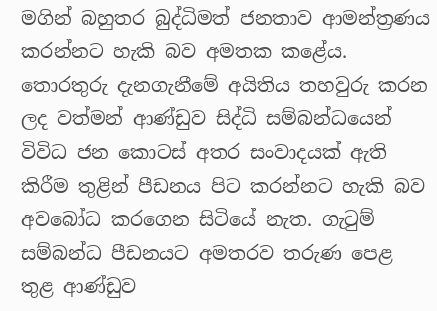මගින් බහුතර බුද්ධිමත් ජනතාව ආමන්ත්‍රණය කරන්නට හැකි බව අමතක කළේය. තොරතුරු දැනගැනීමේ අයිතිය තහවුරු කරන ලද වත්මන් ආණ්ඩුව සිද්ධි සම්බන්ධයෙන් විවිධ ජන කොටස් අතර සංවාදයක් ඇති කිරීම තුළින් පීඩනය පිට කරන්නට හැකි බව අවබෝධ කරගෙන සිටියේ නැත. ගැටුම් සම්බන්ධ පීඩනයට අමතරව තරුණ පෙළ තුළ ආණ්ඩුව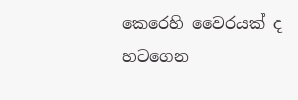කෙරෙහි වෛරයක් ද හටගෙන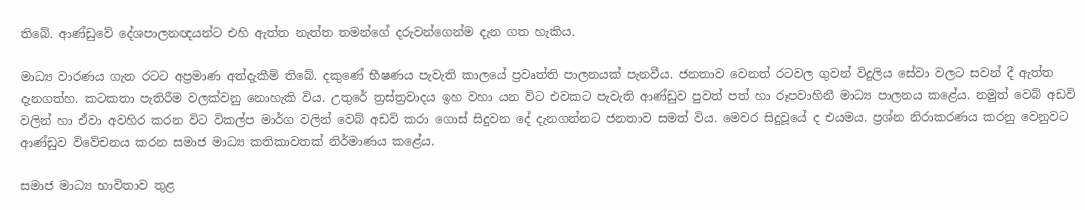තිබේ. ආණ්ඩුවේ දේශපාලනඥයන්ට එහි ඇත්ත නැත්ත තමන්ගේ දරුවන්ගෙන්ම දැන ගත හැකිය.

මාධ්‍ය වාරණය ගැන රටට අප්‍රමාණ අත්දැකීම් තිබේ. දකුණේ භීෂණය පැවැති කාලයේ ප්‍රවෘත්ති පාලනයක් පැනවීය. ජනතාව වෙනත් රටවල ගුවන් විදුලිය සේවා වලට සවන් දී ඇත්ත දැනගත්හ. කටකතා පැතිරීම වලක්වනු නොහැකි විය. උතුරේ ත්‍රස්ත්‍රවාදය ඉහ වහා යන විට එවකට පැවැති ආණ්ඩුව පුවත් පත් හා රූපවාහිනී මාධ්‍ය පාලනය කළේය. නමුත් වෙබ් අඩවි වලින් හා ඒවා අවහිර කරන විට විකල්ප මාර්ග වලින් වෙබ් අඩවි කරා ගොස් සිදුවන දේ දැනගන්නට ජනතාව සමත් විය. මෙවර සිදුවූයේ ද එයමය. ප්‍රශ්න නිරාකරණය කරනු වෙනුවට ආණ්ඩුව විවේචනය කරන සමාජ මාධ්‍ය කතිකාවතක් නිර්මාණය කළේය.

සමාජ මාධ්‍ය භාවිතාව තුළ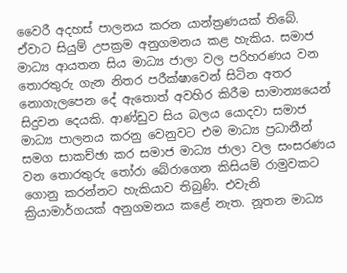වෛරී අදහස් පාලනය කරන යාන්ත්‍රණයක් තිබේ.  ඒවාට සියුම් උපක්‍රම අනුගමනය කළ හැකිය. සමාජ මාධ්‍ය ආයතන සිය මාධ්‍ය ජාලා වල පරිහරණය වන තොරතුරු ගැන නිතර පරීක්ෂාවෙන් සිටින අතර නොගැලපෙන දේ ඇතොත් අවහිර කිරීම සාමාන්‍යයෙන් සිදුවන දෙයකි. ආණ්ඩුව සිය බලය යොදවා සමාජ මාධ්‍ය පාලනය කරනු වෙනුවට එම මාධ්‍ය ප්‍රධානීන් සමග සාකච්ඡා කර සමාජ මාධ්‍ය ජාලා වල සංසරණය වන තොරතුරු තෝරා බේරාගෙන කිසියම් රාමුවකට ගොනු කරන්නට හැකියාව තිබුණි. එවැනි ක්‍රියාමාර්ගයක් අනුගමනය කළේ නැත. නූතන මාධ්‍ය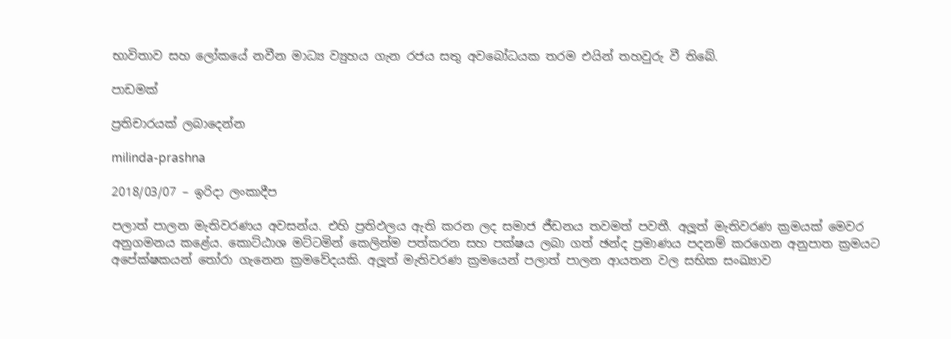භාවිතාව සහ ලෝකයේ නවීන මාධ්‍ය ව්‍යුහය ගැන රජය සතු අවබෝධයක තරම එයින් තහවුරු වී තිබේ.

පාඩමක්

ප්‍රතිචාරයක් ලබාදෙන්න

milinda-prashna

2018/03/07 – ඉරිදා ලංකාදීප

පලාත් පාලන මැතිවරණය අවසන්ය. එහි ප්‍රතිඵලය ඇති කරන ලද සමාජ ජීඩනය තවමත් පවතී. අලූත් මැතිවරණ ක්‍රමයක් මෙවර අනුගමනය කළේය. කොට්ඨාශ මට්ටමින් කෙලින්ම පත්කරන සහ පක්ෂය ලබා ගත් ඡන්ද ප්‍රමාණය පදනම් කරගෙන අනුපාත ක්‍රමයට අපේක්ෂකයන් තෝරා ගැනෙන ක්‍රමවේදයකි. අලූත් මැතිවරණ ක්‍රමයෙන් පලාත් පාලන ආයතන වල සභික සංඛ්‍යාව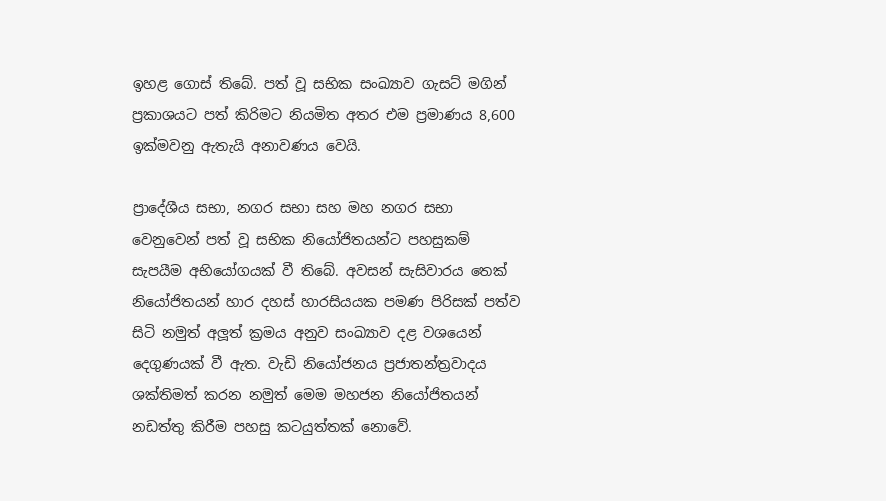ඉහළ ගොස් තිබේ. පත් වූ සභික සංඛ්‍යාව ගැසට් මගින් ප්‍රකාශයට පත් කිරිමට නියමිත අතර එම ප්‍රමාණය 8,600 ඉක්මවනු ඇතැයි අනාවණය වෙයි.

ප්‍රාදේශීය සභා, නගර සභා සහ මහ නගර සභා වෙනුවෙන් පත් වූ සභික නියෝජිතයන්ට පහසුකම් සැපයීම අභියෝගයක් වී තිබේ. අවසන් සැසිවාරය තෙක් නියෝජිතයන් හාර දහස් හාරසියයක පමණ පිරිසක් පත්ව සිටි නමුත් අලූත් ක්‍රමය අනුව සංඛ්‍යාව දළ වශයෙන් දෙගුණයක් වී ඇත. වැඩි නියෝජනය ප්‍රජාතන්ත්‍රවාදය ශක්තිමත් කරන නමුත් මෙම මහජන නියෝජිතයන් නඩත්තු කිරීම පහසු කටයුත්තක් නොවේ.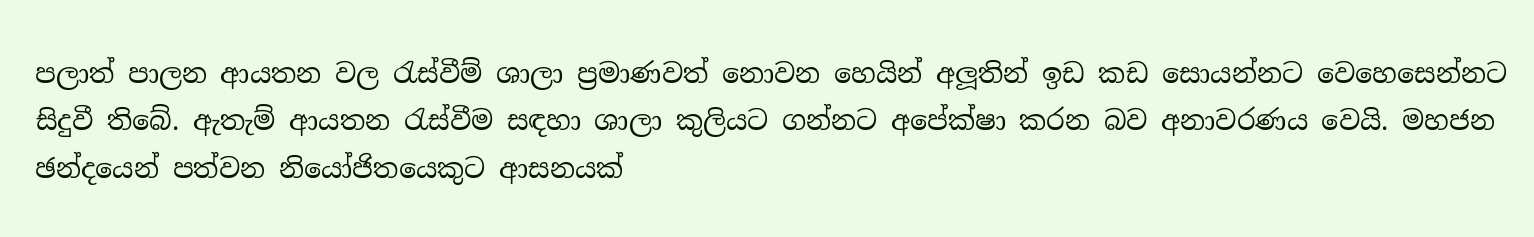පලාත් පාලන ආයතන වල රැස්වීම් ශාලා ප්‍රමාණවත් නොවන හෙයින් අලූතින් ඉඩ කඩ සොයන්නට වෙහෙසෙන්නට සිදුවී තිබේ. ඇතැම් ආයතන රැස්වීම සඳහා ශාලා කුලියට ගන්නට අපේක්ෂා කරන බව අනාවරණය වෙයි. මහජන ඡන්දයෙන් පත්වන නියෝජිතයෙකුට ආසනයක්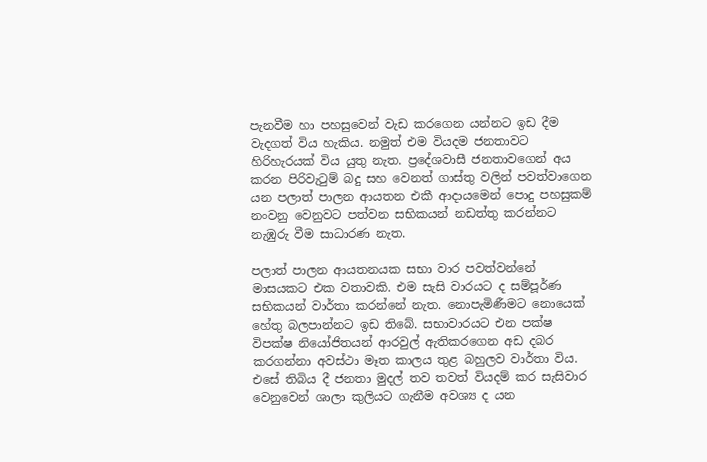පැනවීම හා පහසුවෙන් වැඩ කරගෙන යන්නට ඉඩ දීම වැදගත් විය හැකිය. නමුත් එම වියදම ජනතාවට හිරිහැරයක් විය යුතු නැත. ප්‍රදේශවාසී ජනතාවගෙන් අය කරන පිරිවැටුම් බදු සහ වෙනත් ගාස්තු වලින් පවත්වාගෙන යන පලාත් පාලන ආයතන එකී ආදායමෙන් පොදු පහසුකම් නංවනු වෙනුවට පත්වන සභිකයන් නඩත්තු කරන්නට නැඹුරු වීම සාධාරණ නැත.

පලාත් පාලන ආයතනයක සභා වාර පවත්වන්නේ මාසයකට එක වතාවකි. එම සැසි වාරයට ද සම්පූර්ණ සභිකයන් වාර්තා කරන්නේ නැත. නොපැමිණීමට නොයෙක් හේතු බලපාන්නට ඉඩ තිබේ. සභාවාරයට එන පක්ෂ විපක්ෂ නියෝජිතයන් ආරවුල් ඇතිකරගෙන අඩ දබර කරගන්නා අවස්ථා මෑත කාලය තුළ බහුලව වාර්තා විය. එසේ තිබිය දී ජනතා මුදල් තව තවත් වියදම් කර සැසිවාර වෙනුවෙන් ශාලා කුලියට ගැනීම අවශ්‍ය ද යන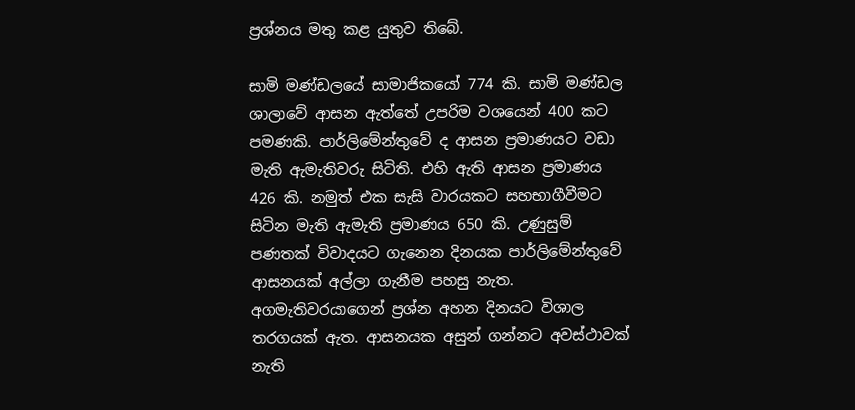ප්‍රශ්නය මතු කළ යුතුව තිබේ.

සාමි මණ්ඩලයේ සාමාජිකයෝ 774 කි. සාමි මණ්ඩල ශාලාවේ ආසන ඇත්තේ උපරිම වශයෙන් 400 කට පමණකි. පාර්ලිමේන්තුවේ ද ආසන ප්‍රමාණයට වඩා මැති ඇමැතිවරු සිටිති. එහි ඇති ආසන ප්‍රමාණය 426 කි. නමුත් එක සැසි වාරයකට සහභාගීවීමට සිටින මැති ඇමැති ප්‍රමාණය 650 කි. උණුසුම් පණතක් විවාදයට ගැනෙන දිනයක පාර්ලිමේන්තුවේ ආසනයක් අල්ලා ගැනීම පහසු නැත. අගමැතිවරයාගෙන් ප්‍රශ්න අහන දිනයට විශාල තරගයක් ඇත. ආසනයක අසුන් ගන්නට අවස්ථාවක් නැති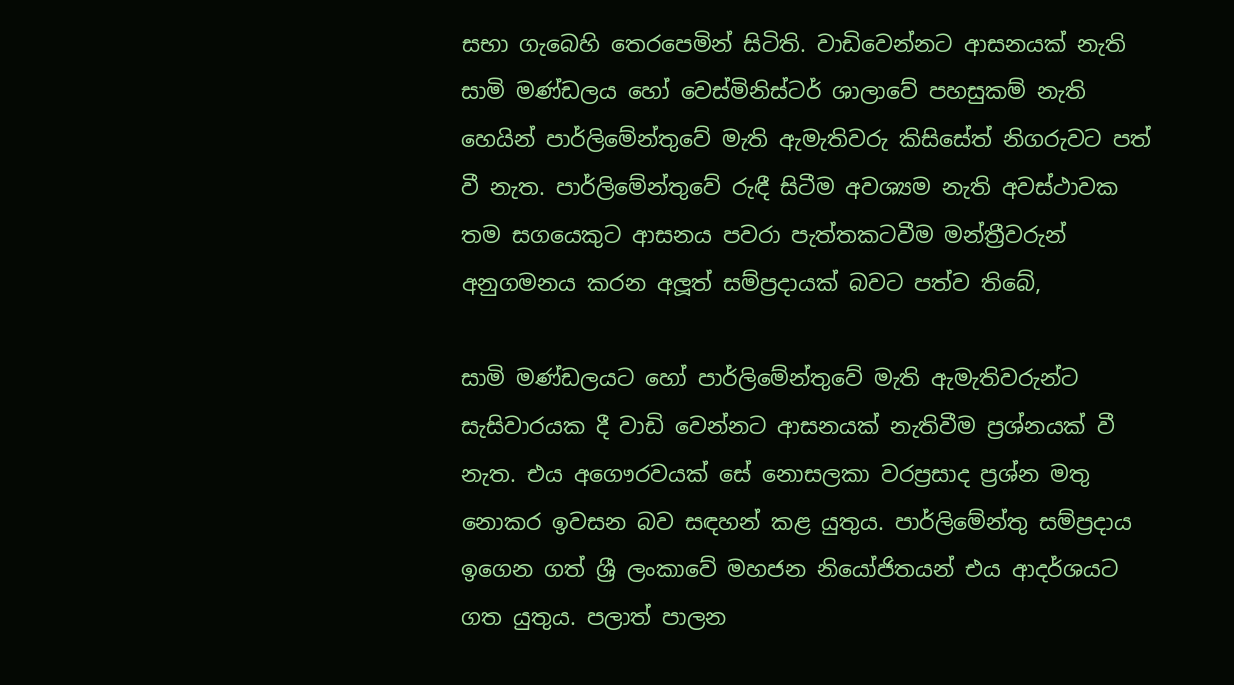සභා ගැබෙහි තෙරපෙමින් සිටිති. වාඩිවෙන්නට ආසනයක් නැති සාමි මණ්ඩලය හෝ වෙස්මිනිස්ටර් ශාලාවේ පහසුකම් නැති හෙයින් පාර්ලිමේන්තුවේ මැති ඇමැතිවරු කිසිසේත් නිගරුවට පත් වී නැත. පාර්ලිමේන්තුවේ රුඳී සිටීම අවශ්‍යම නැති අවස්ථාවක තම සගයෙකුට ආසනය පවරා පැත්තකටවීම මන්ත්‍රීවරුන් අනුගමනය කරන අලූත් සම්ප්‍රදායක් බවට පත්ව තිබේ,

සාමි මණ්ඩලයට හෝ පාර්ලිමේන්තුවේ මැති ඇමැතිවරුන්ට සැසිවාරයක දී වාඩි වෙන්නට ආසනයක් නැතිවීම ප්‍රශ්නයක් වී නැත. එය අගෞරවයක් සේ නොසලකා වරප්‍රසාද ප්‍රශ්න මතු නොකර ඉවසන බව සඳහන් කළ යුතුය. පාර්ලිමේන්තු සම්ප්‍රදාය ඉගෙන ගත් ශ්‍රී ලංකාවේ මහජන නියෝජිතයන් එය ආදර්ශයට ගත යුතුය. පලාත් පාලන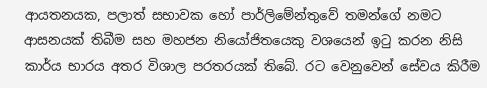ආයතනයක, පලාත් සභාවක හෝ පාර්ලිමේන්තුවේ තමන්ගේ නමට ආසනයක් තිබීම සහ මහජන නියෝජිතයෙකු වශයෙන් ඉටු කරන නිසි කාර්ය භාරය අතර විශාල පරතරයක් තිබේ. රට වෙනුවෙන් සේවය කිරීම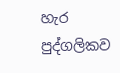හැර පුද්ගලිකව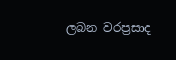ලබන වරප්‍රසාද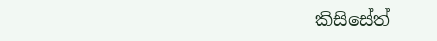කිසිසේත්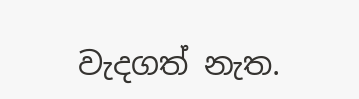වැදගත් නැත.